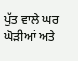ਪੁੱਤ ਵਾਲੇ ਘਰ ਘੋੜੀਆਂ ਅਤੇ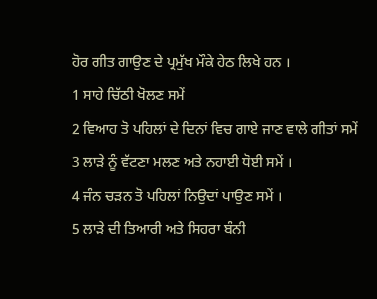ਹੋਰ ਗੀਤ ਗਾਉਣ ਦੇ ਪ੍ਰਮੁੱਖ ਮੌਕੇ ਹੇਠ ਲਿਖੇ ਹਨ ।
1 ਸਾਹੇ ਚਿੱਠੀ ਖੋਲਣ ਸਮੇਂ
2 ਵਿਆਹ ਤੋ ਪਹਿਲਾਂ ਦੇ ਦਿਨਾਂ ਵਿਚ ਗਾਏ ਜਾਣ ਵਾਲੇ ਗੀਤਾਂ ਸਮੇਂ
3 ਲਾੜੇ ਨੂੰ ਵੱਟਣਾ ਮਲਣ ਅਤੇ ਨਹਾਈ ਧੋਈ ਸਮੇਂ ।
4 ਜੰਨ ਚੜਨ ਤੋ ਪਹਿਲਾਂ ਨਿਉਦਾਂ ਪਾਉਣ ਸਮੇਂ ।
5 ਲਾੜੇ ਦੀ ਤਿਆਰੀ ਅਤੇ ਸਿਹਰਾ ਬੰਨੀ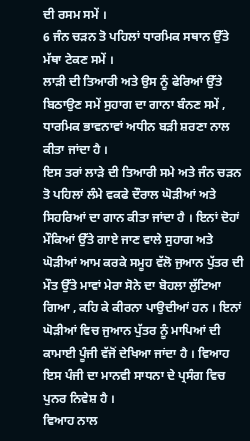ਦੀ ਰਸਮ ਸਮੇਂ ।
6 ਜੰਨ ਚੜਨ ਤੋ ਪਹਿਲਾਂ ਧਾਰਮਿਕ ਸਥਾਨ ਉੱਤੇ ਮੱਥਾ ਟੇਕਣ ਸਮੇਂ ।
ਲਾੜੀ ਦੀ ਤਿਆਰੀ ਅਤੇ ਉਸ ਨੂੰ ਫੇਰਿਆਂ ਉੱਤੇ ਬਿਠਾਉਣ ਸਮੇਂ ਸੁਹਾਗ ਦਾ ਗਾਨਾ ਬੰਨਣ ਸਮੇਂ , ਧਾਰਮਿਕ ਭਾਵਨਾਵਾਂ ਅਧੀਨ ਬੜੀ ਸ਼ਰਣਾ ਨਾਲ ਕੀਤਾ ਜਾਂਦਾ ਹੈ ।
ਇਸ ਤਰਾਂ ਲਾੜੇ ਦੀ ਤਿਆਰੀ ਸਮੇ ਅਤੇ ਜੰਨ ਚੜਨ ਤੋ ਪਹਿਲਾਂ ਲੰਮੇ ਵਕਫੇ ਦੌਰਾਲ ਘੋੜੀਆਂ ਅਤੇ ਸਿਹਰਿਆਂ ਦਾ ਗਾਨ ਕੀਤਾ ਜਾਂਦਾ ਹੈ । ਇਨਾਂ ਦੋਹਾਂ ਮੌਕਿਆਂ ਉੱਤੇ ਗਾਏ ਜਾਣ ਵਾਲੇ ਸੁਹਾਗ ਅਤੇ ਘੋੜੀਆਂ ਆਮ ਕਰਕੇ ਸਮੂਹ ਵੱਲੋ ਜੁਆਨ ਪੁੱਤਰ ਦੀ ਮੌਤ ਉੱਤੇ ਮਾਵਾਂ ਮੇਰਾ ਸੋਨੇ ਦਾ ਬੋਹਲਾ ਲੁੱਟਿਆ ਗਿਆ , ਕਹਿ ਕੇ ਕੀਰਨਾ ਪਾਉਦੀਆਂ ਹਨ । ਇਨਾਂ ਘੋੜੀਆਂ ਵਿਚ ਜੁਆਨ ਪੁੱਤਰ ਨੂੰ ਮਾਪਿਆਂ ਦੀ ਕਾਮਾਈ ਪੂੰਜੀ ਵੱਜੋਂ ਦੇਖਿਆ ਜਾਂਦਾ ਹੈ । ਵਿਆਹ ਇਸ ਪੰਜੀ ਦਾ ਮਾਨਵੀ ਸਾਧਨਾ ਦੇ ਪ੍ਰਸੰਗ ਵਿਚ ਪੁਨਰ ਨਿਵੇਸ਼ ਹੈ ।
ਵਿਆਹ ਨਾਲ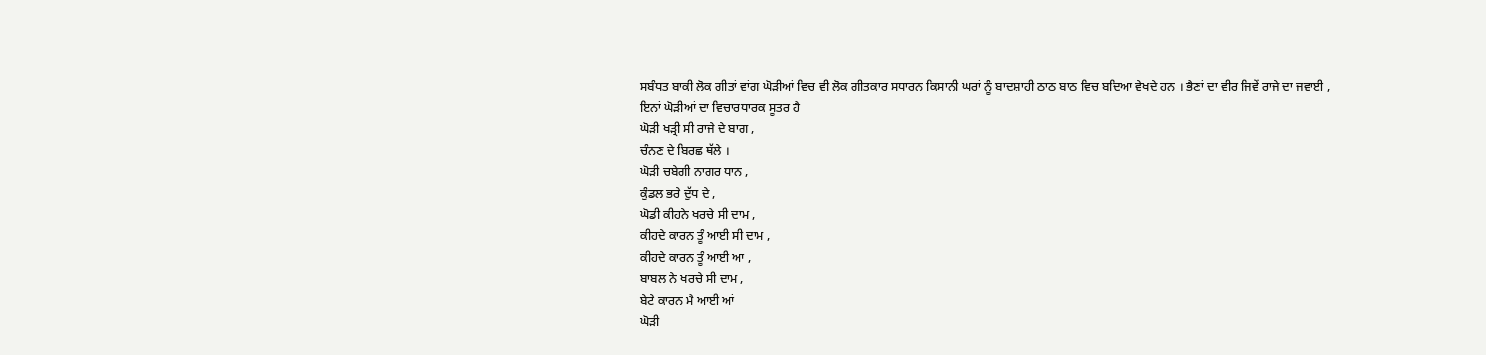ਸਬੰਧਤ ਬਾਕੀ ਲੋਕ ਗੀਤਾਂ ਵਾਂਗ ਘੋੜੀਆਂ ਵਿਚ ਵੀ ਲੋਕ ਗੀਤਕਾਰ ਸਧਾਰਨ ਕਿਸਾਨੀ ਘਰਾਂ ਨੂੰ ਬਾਦਸ਼ਾਹੀ ਠਾਠ ਬਾਠ ਵਿਚ ਬਦਿਆ ਵੇਖਦੇ ਹਨ । ਭੈਣਾਂ ਦਾ ਵੀਰ ਜਿਵੇਂ ਰਾਜੇ ਦਾ ਜਵਾਈ , ਇਨਾਂ ਘੋੜੀਆਂ ਦਾ ਵਿਚਾਰਧਾਰਕ ਸੂਤਰ ਹੈ
ਘੋੜੀ ਖੜ੍ਰੀ ਸੀ ਰਾਜੇ ਦੇ ਬਾਗ ,
ਚੰਨਣ ਦੇ ਬਿਰਛ ਥੱਲੇ ।
ਘੋੜੀ ਚਬੇਗੀ ਨਾਗਰ ਧਾਨ ,
ਕੁੰਡਲ ਭਰੇ ਦੁੱਧ ਦੇ ,
ਘੋਡੀ ਕੀਹਨੇ ਖਰਚੇ ਸੀ ਦਾਮ ,
ਕੀਹਦੇ ਕਾਰਨ ਤੂੰ ਆਈ ਸੀ ਦਾਮ ,
ਕੀਹਦੇ ਕਾਰਨ ਤੂੰ ਆਈ ਆ ,
ਬਾਬਲ ਨੇ ਖਰਚੇ ਸੀ ਦਾਮ ,
ਬੇਟੇ ਕਾਰਨ ਮੈ ਆਈ ਆਂ
ਘੋੜੀ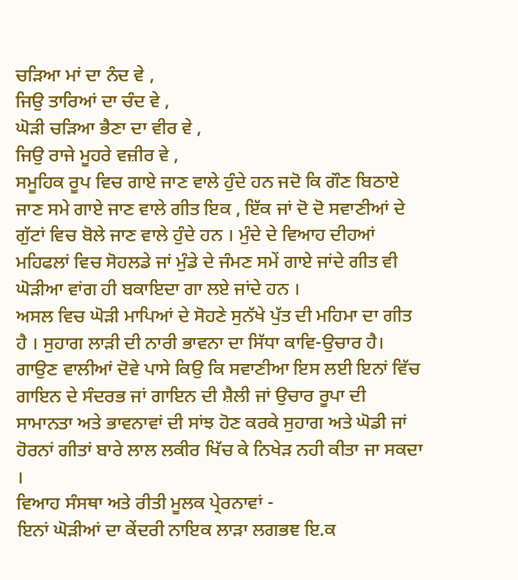ਚੜਿਆ ਮਾਂ ਦਾ ਨੰਦ ਵੇ ,
ਜਿਉ ਤਾਰਿਆਂ ਦਾ ਚੰਦ ਵੇ ,
ਘੋੜੀ ਚੜਿਆ ਭੈਣਾ ਦਾ ਵੀਰ ਵੇ ,
ਜਿਉ ਰਾਜੇ ਮੂਹਰੇ ਵਜ਼ੀਰ ਵੇ ,
ਸਮੂਹਿਕ ਰੂਪ ਵਿਚ ਗਾਏ ਜਾਣ ਵਾਲੇ ਹੁੰਦੇ ਹਨ ਜਦੋ ਕਿ ਗੌਣ ਬਿਠਾਏ ਜਾਣ ਸਮੇ ਗਾਏ ਜਾਣ ਵਾਲੇ ਗੀਤ ਇਕ , ਇੱਕ ਜਾਂ ਦੋ ਦੋ ਸਵਾਣੀਆਂ ਦੇ ਗੁੱਟਾਂ ਵਿਚ ਬੋਲੇ ਜਾਣ ਵਾਲੇ ਹੁੰਦੇ ਹਨ । ਮੁੰਦੇ ਦੇ ਵਿਆਹ ਦੀਹਆਂ ਮਹਿਫਲਾਂ ਵਿਚ ਸੋਹਲਡੇ ਜਾਂ ਮੁੰਡੇ ਦੇ ਜੰਮਣ ਸਮੇਂ ਗਾਏ ਜਾਂਦੇ ਗੀਤ ਵੀ ਘੋੜੀਆ ਵਾਂਗ ਹੀ ਬਕਾਇਦਾ ਗਾ ਲਏ ਜਾਂਦੇ ਹਨ ।
ਅਸਲ ਵਿਚ ਘੋੜੀ ਮਾਪਿਆਂ ਦੇ ਸੋਹਣੇ ਸੁਨੱਖੇ ਪੁੱਤ ਦੀ ਮਹਿਮਾ ਦਾ ਗੀਤ ਹੈ । ਸੁਹਾਗ ਲਾੜੀ ਦੀ ਨਾਰੀ ਭਾਵਨਾ ਦਾ ਸਿੱਧਾ ਕਾਵਿ-ਉਚਾਰ ਹੈ। ਗਾਉਣ ਵਾਲੀਆਂ ਦੋਵੇ ਪਾਸੇ ਕਿਉ ਕਿ ਸਵਾਣੀਆ ਇਸ ਲਈ ਇਨਾਂ ਵਿੱਚ ਗਾਇਨ ਦੇ ਸੰਦਰਭ ਜਾਂ ਗਾਇਨ ਦੀ ਸ਼ੈਲੀ ਜਾਂ ਉਚਾਰ ਰੂਪਾ ਦੀ ਸਾਮਾਨਤਾ ਅਤੇ ਭਾਵਨਾਵਾਂ ਦੀ ਸਾਂਝ ਹੋਣ ਕਰਕੇ ਸੁਹਾਗ ਅਤੇ ਘੋਡੀ ਜਾਂ ਹੋਰਨਾਂ ਗੀਤਾਂ ਬਾਰੇ ਲਾਲ ਲਕੀਰ ਖਿੱਚ ਕੇ ਨਿਖੇੜ ਨਹੀ ਕੀਤਾ ਜਾ ਸਕਦਾ ।
ਵਿਆਹ ਸੰਸਥਾ ਅਤੇ ਰੀਤੀ ਮੂਲਕ ਪ੍ਰੇਰਨਾਵਾਂ -
ਇਨਾਂ ਘੋੜੀਆਂ ਦਾ ਕੇਂਦਰੀ ਨਾਇਕ ਲਾੜਾ ਲਗਭਞ ਇ.ਕ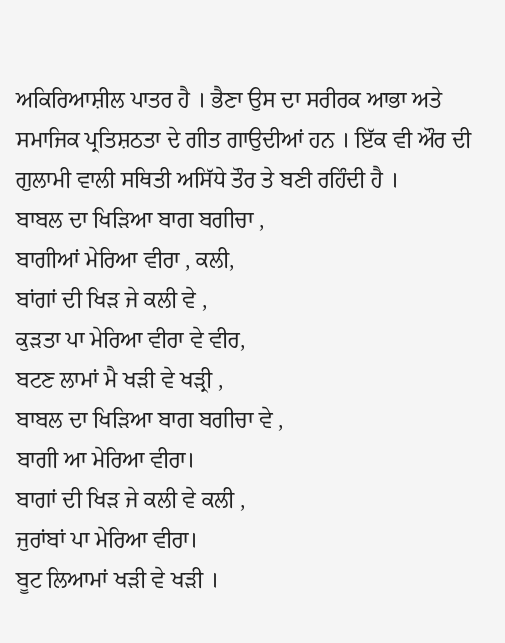ਅਕਿਰਿਆਸ਼ੀਲ ਪਾਤਰ ਹੈ । ਭੈਣਾ ਉਸ ਦਾ ਸਰੀਰਕ ਆਭਾ ਅਤੇ ਸਮਾਜਿਕ ਪ੍ਰਤਿਸ਼ਠਤਾ ਦੇ ਗੀਤ ਗਾਉਦੀਆਂ ਹਨ । ਇੱਕ ਵੀ ਔਰ ਦੀ ਗੁਲਾਮੀ ਵਾਲੀ ਸਥਿਤੀ ਅਸਿੱਧੇ ਤੌਰ ਤੇ ਬਣੀ ਰਹਿੰਦੀ ਹੈ ।
ਬਾਬਲ ਦਾ ਖਿੜਿਆ ਬਾਗ ਬਗੀਚਾ ,
ਬਾਗੀਆਂ ਮੇਰਿਆ ਵੀਰਾ , ਕਲੀ,
ਬਾਂਗਾਂ ਦੀ ਖਿੜ ਜੇ ਕਲੀ ਵੇ ,
ਕੁੜਤਾ ਪਾ ਮੇਰਿਆ ਵੀਰਾ ਵੇ ਵੀਰ,
ਬਟਣ ਲਾਮਾਂ ਮੈ ਖੜੀ ਵੇ ਖੜ੍ਰੀ ,
ਬਾਬਲ ਦਾ ਖਿੜਿਆ ਬਾਗ ਬਗੀਚਾ ਵੇ ,
ਬਾਗੀ ਆ ਮੇਰਿਆ ਵੀਰਾ।
ਬਾਗਾਂ ਦੀ ਖਿੜ ਜੇ ਕਲੀ ਵੇ ਕਲੀ ,
ਜੁਰਾਂਬਾਂ ਪਾ ਮੇਰਿਆ ਵੀਰਾ।
ਬੂਟ ਲਿਆਮਾਂ ਖੜੀ ਵੇ ਖੜੀ ।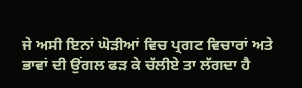ਜੇ ਅਸੀ ਇਨਾਂ ਘੋੜੀਆਂ ਵਿਚ ਪ੍ਰਗਟ ਵਿਚਾਰਾਂ ਅਤੇ ਭਾਵਾਂ ਦੀ ਉਂਗਲ ਫੜ ਕੇ ਚੱਲੀਏ ਤਾ ਲੱਗਦਾ ਹੈ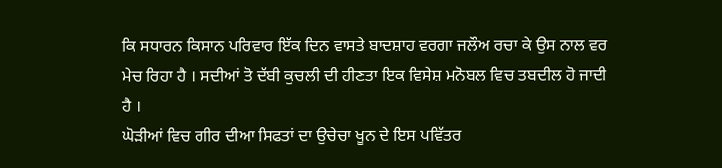ਕਿ ਸਧਾਰਨ ਕਿਸਾਨ ਪਰਿਵਾਰ ਇੱਕ ਦਿਨ ਵਾਸਤੇ ਬਾਦਸ਼ਾਹ ਵਰਗਾ ਜਲੌਅ ਰਚਾ ਕੇ ਉਸ ਨਾਲ ਵਰ ਮੇਚ ਰਿਹਾ ਹੈ । ਸਦੀਆਂ ਤੋ ਦੱਬੀ ਕੁਚਲੀ ਦੀ ਹੀਣਤਾ ਇਕ ਵਿਸੇਸ਼ ਮਨੋਬਲ ਵਿਚ ਤਬਦੀਲ ਹੋ ਜਾਦੀ ਹੈ ।
ਘੋੜੀਆਂ ਵਿਚ ਗੀਰ ਦੀਆ ਸਿਫਤਾਂ ਦਾ ਉਚੇਚਾ ਖੂਨ ਦੇ ਇਸ ਪਵਿੱਤਰ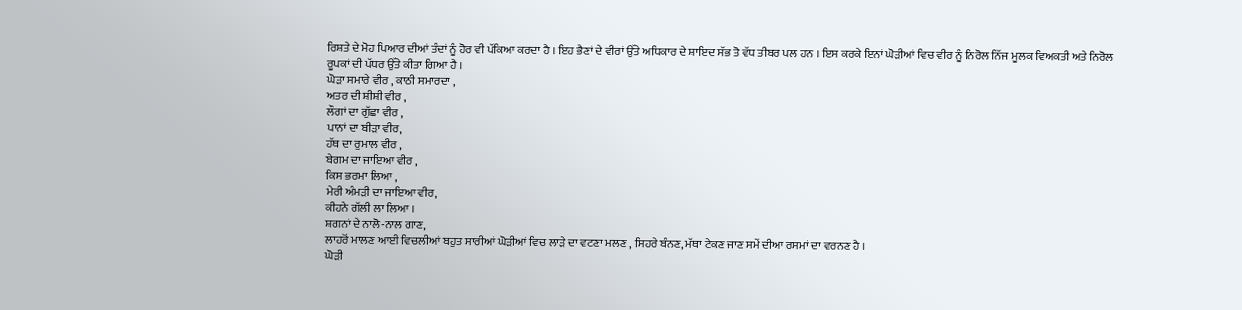ਰਿਸ਼ਤੇ ਦੇ ਮੋਹ ਪਿਆਰ ਦੀਆਂ ਤੰਦਾਂ ਨੂੰ ਹੋਰ ਵੀ ਪੱਕਿਆ ਕਰਦਾ ਹੈ । ਇਹ ਭੈਣਾਂ ਦੇ ਵੀਰਾਂ ਉੱਤੇ ਅਧਿਕਾਰ ਦੇ ਸ਼ਾਇਦ ਸੱਭ ਤੋ ਵੱਧ ਤੀਬਰ ਪਲ ਹਨ । ਇਸ ਕਰਕੇ ਇਨਾਂ ਘੋੜੀਆਂ ਵਿਚ ਵੀਰ ਨੂੰ ਨਿਰੋਲ ਨਿੱਜ ਮੂਲਕ ਵਿਅਕਤੀ ਅਤੇ ਨਿਰੋਲ ਰੂਪਕਾਂ ਦੀ ਪੱਧਰ ਉੱਤੇ ਕੀਤਾ ਗਿਆ ਹੈ ।
ਘੋੜਾ ਸਮਾਰੇ ਵੀਰ , ਕਾਠੀ ਸਮਾਰਦਾ ,
ਅਤਰ ਦੀ ਸ਼ੀਸ਼ੀ ਵੀਰ ,
ਲੌਗਾਂ ਦਾ ਗੁੱਛਾ ਵੀਰ ,
ਪਾਨਾਂ ਦਾ ਬੀੜਾ ਵੀਰ,
ਹੱਥ ਦਾ ਰੁਮਾਲ ਵੀਰ ,
ਬੇਗਮ ਦਾ ਜਾਇਆ ਵੀਰ ,
ਕਿਸ ਭਰਮਾ ਲਿਆ ,
ਮੇਰੀ ਅੰਮੜੀ ਦਾ ਜਾਇਆ ਵੀਰ,
ਕੀਹਨੇ ਗੱਲੀ ਲਾ ਲਿਆ ।
ਸ਼ਗਨਾਂ ਦੇ ਨਾਲੋ-ਨਾਲ ਗਾਣ,
ਲਾਹਰੋਂ ਮਾਲਣ ਆਈ ਵਿਚਲੀਆਂ ਬਹੁਤ ਸਾਰੀਆਂ ਘੋੜੀਆਂ ਵਿਚ ਲਾੜੇ ਦਾ ਵਟਣਾ ਮਲਣ , ਸਿਹਰੇ ਬੰਨਣ, ਮੱਥਾ ਟੇਕਣ ਜਾਣ ਸਮੇਂ ਦੀਆ ਰਸਮਾਂ ਦਾ ਵਰਨਣ ਹੈ ।
ਘੋੜੀ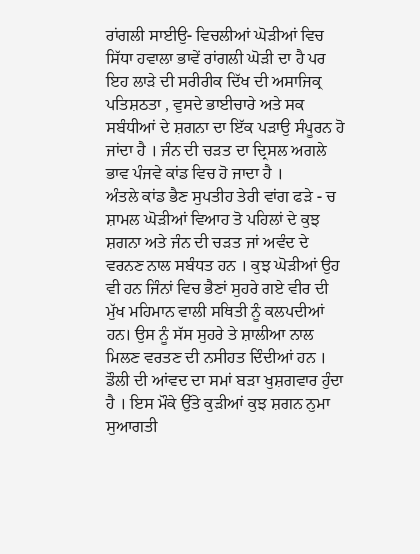ਰਾਂਗਲੀ ਸਾਈਉ- ਵਿਚਲੀਆਂ ਘੋੜੀਆਂ ਵਿਚ ਸਿੱਧਾ ਹਵਾਲਾ ਭਾਵੇਂ ਰਾਂਗਲੀ ਘੋੜੀ ਦਾ ਹੈ ਪਰ ਇਹ ਲਾੜੇ ਦੀ ਸਰੀਰੀਕ ਦਿੱਖ ਦੀ ਅਸਾਜਿਕ੍ਰ ਪਤਿਸ਼ਠਤਾ , ਵੁਸਦੇ ਭਾਈਚਾਰੇ ਅਤੇ ਸਕ ਸਬੰਧੀਆਂ ਦੇ ਸ਼ਗਨਾ ਦਾ ਇੱਕ ਪੜਾਉ ਸੰਪੂਰਨ ਹੋ ਜਾਂਦਾ ਹੈ । ਜੰਨ ਦੀ ਚੜਤ ਦਾ ਦ੍ਰਿਸਲ ਅਗਲੇ ਭਾਵ ਪੰਜਵੇ ਕਾਂਡ ਵਿਚ ਹੋ ਜਾਦਾ ਹੈ ।
ਅੰਤਲੇ ਕਾਂਡ ਭੈਣ ਸੁਪਤੀਹ ਤੇਰੀ ਵਾਂਗ ਫੜੇ - ਚ ਸ਼ਾਮਲ ਘੋੜੀਆਂ ਵਿਆਹ ਤੋ ਪਹਿਲਾਂ ਦੇ ਕੁਝ ਸ਼ਗਨਾ ਅਤੇ ਜੰਨ ਦੀ ਚੜਤ ਜਾਂ ਅਵੰਦ ਦੇ ਵਰਨਣ ਨਾਲ ਸਬੰਧਤ ਹਨ । ਕੁਝ ਘੋੜੀਆਂ ਉਹ ਵੀ ਹਨ ਜਿੰਨਾਂ ਵਿਚ ਭੈਣਾਂ ਸੁਹਰੇ ਗਏ ਵੀਰ ਦੀ ਮੁੱਖ ਮਹਿਮਾਨ ਵਾਲੀ ਸਥਿਤੀ ਨੂੰ ਕਲਪਦੀਆਂ ਹਨ। ਉਸ ਨੂੰ ਸੱਸ ਸੁਹਰੇ ਤੇ ਸ਼ਾਲੀਆ ਨਾਲ ਮਿਲਣ ਵਰਤਣ ਦੀ ਨਸੀਹਤ ਦਿੰਦੀਆਂ ਹਨ । ਡੌਲੀ ਦੀ ਆਂਵਦ ਦਾ ਸਮਾਂ ਬੜਾ ਖੁਸ਼ਗਵਾਰ ਹੁੰਦਾ ਹੈ । ਇਸ ਮੌਕੇ ਉੱਤੇ ਕੁੜੀਆਂ ਕੁਝ ਸ਼ਗਨ ਨੁਮਾ ਸੁਆਗਤੀ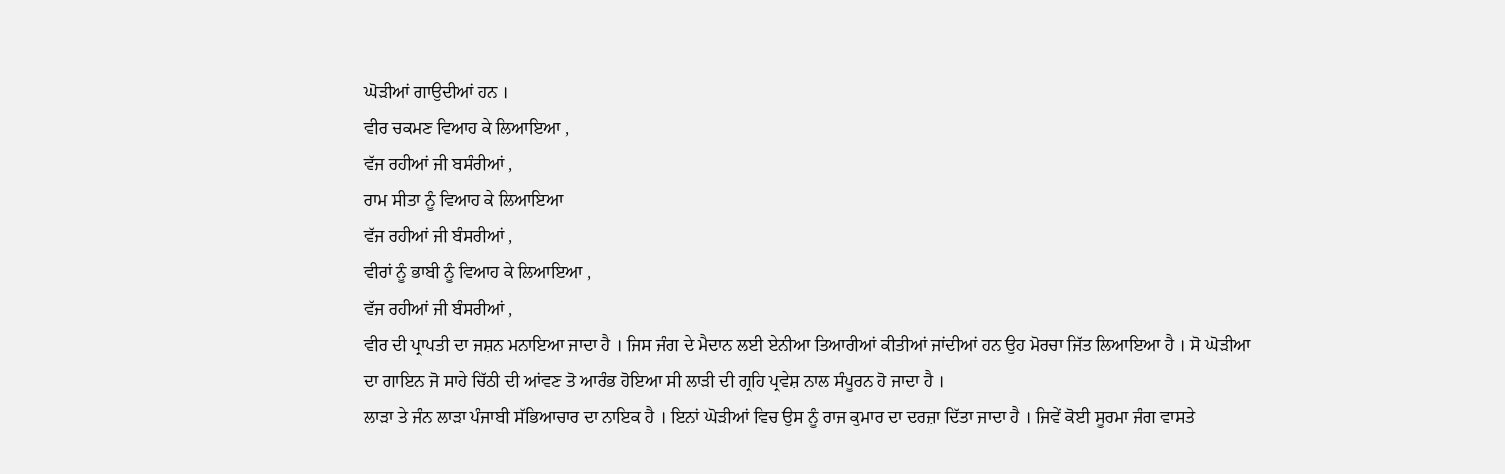ਘੋੜੀਆਂ ਗਾਉਦੀਆਂ ਹਨ ।
ਵੀਰ ਚਕਮਣ ਵਿਆਹ ਕੇ ਲਿਆਇਆ ,
ਵੱਜ ਰਹੀਆਂ ਜੀ ਬਸੰਰੀਆਂ ,
ਰਾਮ ਸੀਤਾ ਨੂੰ ਵਿਆਹ ਕੇ ਲਿਆਇਆ
ਵੱਜ ਰਹੀਆਂ ਜੀ ਬੰਸਰੀਆਂ ,
ਵੀਰਾਂ ਨੂੰ ਭਾਬੀ ਨੂੰ ਵਿਆਹ ਕੇ ਲਿਆਇਆ ,
ਵੱਜ ਰਹੀਆਂ ਜੀ ਬੰਸਰੀਆਂ ,
ਵੀਰ ਦੀ ਪ੍ਰਾਪਤੀ ਦਾ ਜਸ਼ਨ ਮਨਾਇਆ ਜਾਦਾ ਹੈ । ਜਿਸ ਜੰਗ ਦੇ ਮੈਦਾਨ ਲਈ ਏਨੀਆ ਤਿਆਰੀਆਂ ਕੀਤੀਆਂ ਜਾਂਦੀਆਂ ਹਨ ਉਹ ਮੋਰਚਾ ਜਿੱਤ ਲਿਆਇਆ ਹੈ । ਸੋ ਘੋੜੀਆ ਦਾ ਗਾਇਨ ਜੋ ਸਾਹੇ ਚਿੱਠੀ ਦੀ ਆਂਵਣ ਤੋ ਆਰੰਭ ਹੋਇਆ ਸੀ ਲਾੜੀ ਦੀ ਗ੍ਰਹਿ ਪ੍ਰਵੇਸ਼ ਨਾਲ ਸੰਪੂਰਨ ਹੋ ਜਾਦਾ ਹੈ ।
ਲਾੜਾ ਤੇ ਜੰਨ ਲਾੜਾ ਪੰਜਾਬੀ ਸੱਭਿਆਚਾਰ ਦਾ ਨਾਇਕ ਹੈ । ਇਨਾਂ ਘੋੜੀਆਂ ਵਿਚ ਉਸ ਨੂੰ ਰਾਜ ਕੁਮਾਰ ਦਾ ਦਰਜ਼ਾ ਦਿੱਤਾ ਜਾਦਾ ਹੈ । ਜਿਵੇਂ ਕੋਈ ਸੂਰਮਾ ਜੰਗ ਵਾਸਤੇ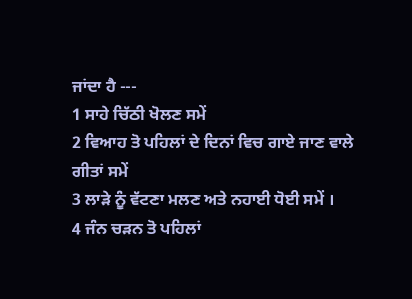ਜਾਂਦਾ ਹੈ ---
1 ਸਾਹੇ ਚਿੱਠੀ ਖੋਲਣ ਸਮੇਂ
2 ਵਿਆਹ ਤੋ ਪਹਿਲਾਂ ਦੇ ਦਿਨਾਂ ਵਿਚ ਗਾਏ ਜਾਣ ਵਾਲੇ ਗੀਤਾਂ ਸਮੇਂ
3 ਲਾੜੇ ਨੂੰ ਵੱਟਣਾ ਮਲਣ ਅਤੇ ਨਹਾਈ ਧੋਈ ਸਮੇਂ ।
4 ਜੰਨ ਚੜਨ ਤੋ ਪਹਿਲਾਂ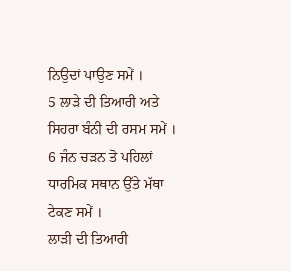ਨਿਉਦਾਂ ਪਾਉਣ ਸਮੇਂ ।
5 ਲਾੜੇ ਦੀ ਤਿਆਰੀ ਅਤੇ ਸਿਹਰਾ ਬੰਨੀ ਦੀ ਰਸਮ ਸਮੇਂ ।
6 ਜੰਨ ਚੜਨ ਤੋ ਪਹਿਲਾਂ ਧਾਰਮਿਕ ਸਥਾਨ ਉੱਤੇ ਮੱਥਾ ਟੇਕਣ ਸਮੇਂ ।
ਲਾੜੀ ਦੀ ਤਿਆਰੀ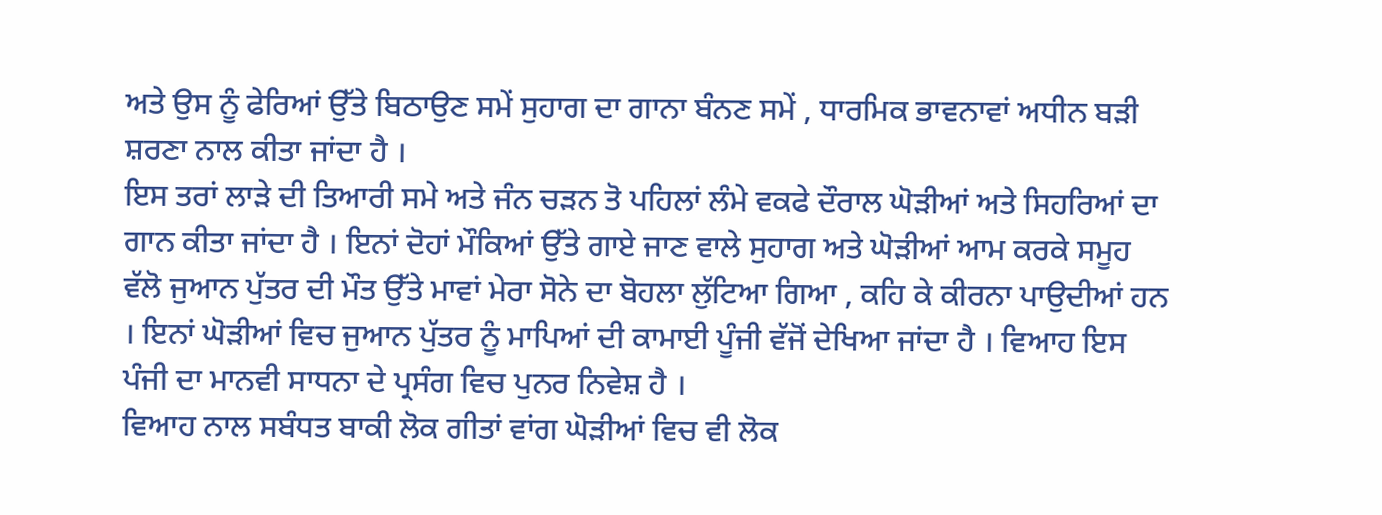ਅਤੇ ਉਸ ਨੂੰ ਫੇਰਿਆਂ ਉੱਤੇ ਬਿਠਾਉਣ ਸਮੇਂ ਸੁਹਾਗ ਦਾ ਗਾਨਾ ਬੰਨਣ ਸਮੇਂ , ਧਾਰਮਿਕ ਭਾਵਨਾਵਾਂ ਅਧੀਨ ਬੜੀ ਸ਼ਰਣਾ ਨਾਲ ਕੀਤਾ ਜਾਂਦਾ ਹੈ ।
ਇਸ ਤਰਾਂ ਲਾੜੇ ਦੀ ਤਿਆਰੀ ਸਮੇ ਅਤੇ ਜੰਨ ਚੜਨ ਤੋ ਪਹਿਲਾਂ ਲੰਮੇ ਵਕਫੇ ਦੌਰਾਲ ਘੋੜੀਆਂ ਅਤੇ ਸਿਹਰਿਆਂ ਦਾ ਗਾਨ ਕੀਤਾ ਜਾਂਦਾ ਹੈ । ਇਨਾਂ ਦੋਹਾਂ ਮੌਕਿਆਂ ਉੱਤੇ ਗਾਏ ਜਾਣ ਵਾਲੇ ਸੁਹਾਗ ਅਤੇ ਘੋੜੀਆਂ ਆਮ ਕਰਕੇ ਸਮੂਹ ਵੱਲੋ ਜੁਆਨ ਪੁੱਤਰ ਦੀ ਮੌਤ ਉੱਤੇ ਮਾਵਾਂ ਮੇਰਾ ਸੋਨੇ ਦਾ ਬੋਹਲਾ ਲੁੱਟਿਆ ਗਿਆ , ਕਹਿ ਕੇ ਕੀਰਨਾ ਪਾਉਦੀਆਂ ਹਨ । ਇਨਾਂ ਘੋੜੀਆਂ ਵਿਚ ਜੁਆਨ ਪੁੱਤਰ ਨੂੰ ਮਾਪਿਆਂ ਦੀ ਕਾਮਾਈ ਪੂੰਜੀ ਵੱਜੋਂ ਦੇਖਿਆ ਜਾਂਦਾ ਹੈ । ਵਿਆਹ ਇਸ ਪੰਜੀ ਦਾ ਮਾਨਵੀ ਸਾਧਨਾ ਦੇ ਪ੍ਰਸੰਗ ਵਿਚ ਪੁਨਰ ਨਿਵੇਸ਼ ਹੈ ।
ਵਿਆਹ ਨਾਲ ਸਬੰਧਤ ਬਾਕੀ ਲੋਕ ਗੀਤਾਂ ਵਾਂਗ ਘੋੜੀਆਂ ਵਿਚ ਵੀ ਲੋਕ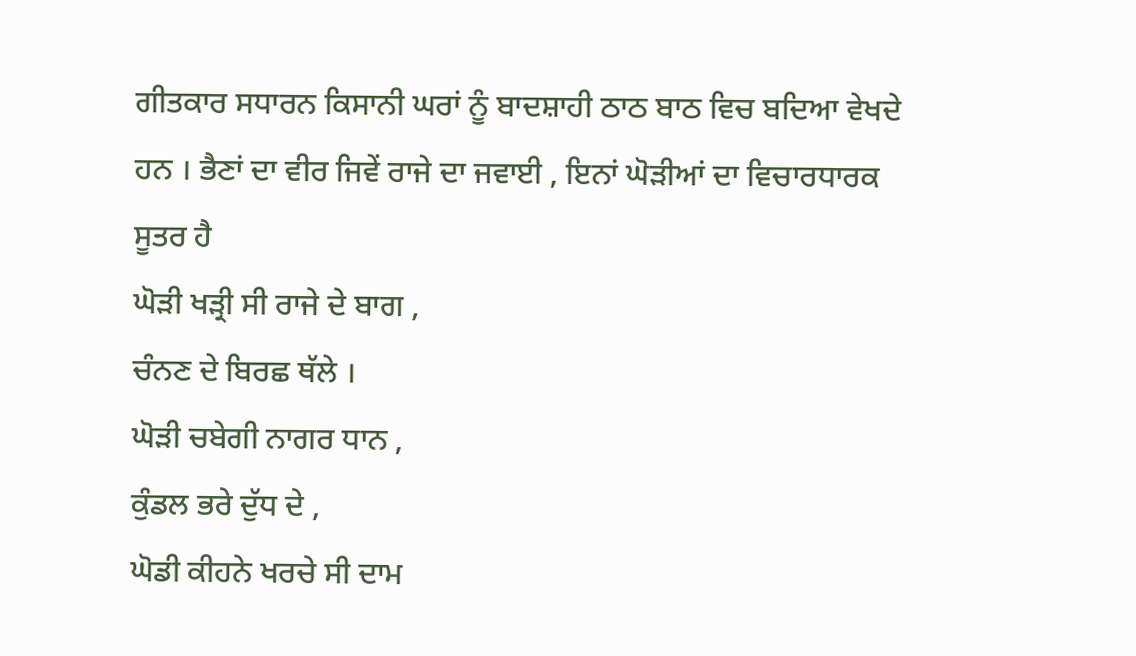ਗੀਤਕਾਰ ਸਧਾਰਨ ਕਿਸਾਨੀ ਘਰਾਂ ਨੂੰ ਬਾਦਸ਼ਾਹੀ ਠਾਠ ਬਾਠ ਵਿਚ ਬਦਿਆ ਵੇਖਦੇ ਹਨ । ਭੈਣਾਂ ਦਾ ਵੀਰ ਜਿਵੇਂ ਰਾਜੇ ਦਾ ਜਵਾਈ , ਇਨਾਂ ਘੋੜੀਆਂ ਦਾ ਵਿਚਾਰਧਾਰਕ ਸੂਤਰ ਹੈ
ਘੋੜੀ ਖੜ੍ਰੀ ਸੀ ਰਾਜੇ ਦੇ ਬਾਗ ,
ਚੰਨਣ ਦੇ ਬਿਰਛ ਥੱਲੇ ।
ਘੋੜੀ ਚਬੇਗੀ ਨਾਗਰ ਧਾਨ ,
ਕੁੰਡਲ ਭਰੇ ਦੁੱਧ ਦੇ ,
ਘੋਡੀ ਕੀਹਨੇ ਖਰਚੇ ਸੀ ਦਾਮ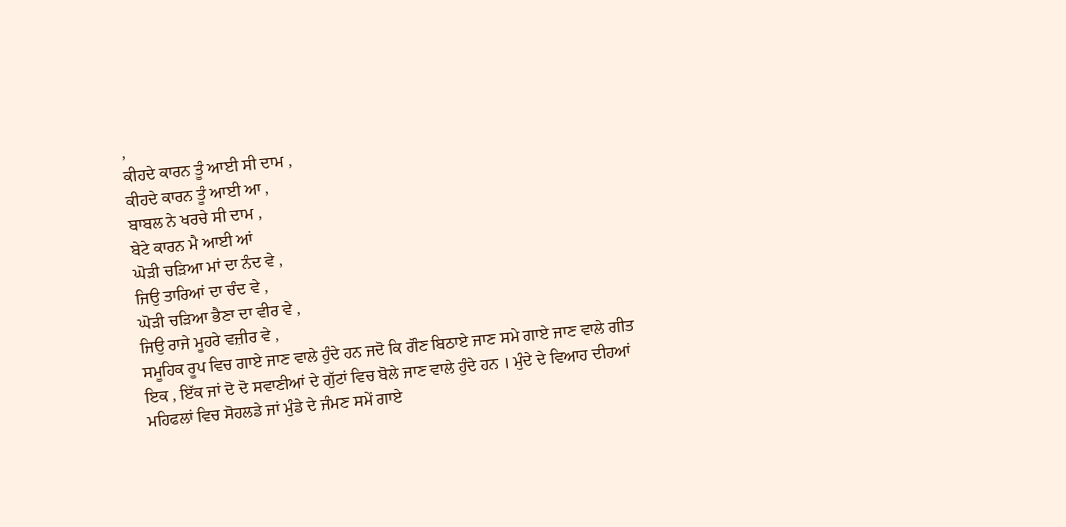,
ਕੀਹਦੇ ਕਾਰਨ ਤੂੰ ਆਈ ਸੀ ਦਾਮ ,
ਕੀਹਦੇ ਕਾਰਨ ਤੂੰ ਆਈ ਆ ,
ਬਾਬਲ ਨੇ ਖਰਚੇ ਸੀ ਦਾਮ ,
ਬੇਟੇ ਕਾਰਨ ਮੈ ਆਈ ਆਂ
ਘੋੜੀ ਚੜਿਆ ਮਾਂ ਦਾ ਨੰਦ ਵੇ ,
ਜਿਉ ਤਾਰਿਆਂ ਦਾ ਚੰਦ ਵੇ ,
ਘੋੜੀ ਚੜਿਆ ਭੈਣਾ ਦਾ ਵੀਰ ਵੇ ,
ਜਿਉ ਰਾਜੇ ਮੂਹਰੇ ਵਜ਼ੀਰ ਵੇ ,
ਸਮੂਹਿਕ ਰੂਪ ਵਿਚ ਗਾਏ ਜਾਣ ਵਾਲੇ ਹੁੰਦੇ ਹਨ ਜਦੋ ਕਿ ਗੌਣ ਬਿਠਾਏ ਜਾਣ ਸਮੇ ਗਾਏ ਜਾਣ ਵਾਲੇ ਗੀਤ ਇਕ , ਇੱਕ ਜਾਂ ਦੋ ਦੋ ਸਵਾਣੀਆਂ ਦੇ ਗੁੱਟਾਂ ਵਿਚ ਬੋਲੇ ਜਾਣ ਵਾਲੇ ਹੁੰਦੇ ਹਨ । ਮੁੰਦੇ ਦੇ ਵਿਆਹ ਦੀਹਆਂ ਮਹਿਫਲਾਂ ਵਿਚ ਸੋਹਲਡੇ ਜਾਂ ਮੁੰਡੇ ਦੇ ਜੰਮਣ ਸਮੇਂ ਗਾਏ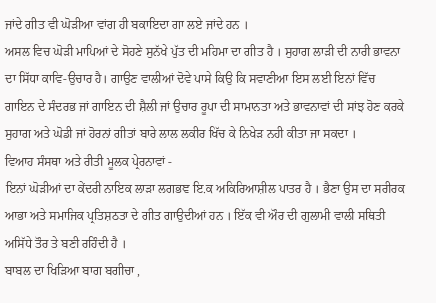ਜਾਂਦੇ ਗੀਤ ਵੀ ਘੋੜੀਆ ਵਾਂਗ ਹੀ ਬਕਾਇਦਾ ਗਾ ਲਏ ਜਾਂਦੇ ਹਨ ।
ਅਸਲ ਵਿਚ ਘੋੜੀ ਮਾਪਿਆਂ ਦੇ ਸੋਹਣੇ ਸੁਨੱਖੇ ਪੁੱਤ ਦੀ ਮਹਿਮਾ ਦਾ ਗੀਤ ਹੈ । ਸੁਹਾਗ ਲਾੜੀ ਦੀ ਨਾਰੀ ਭਾਵਨਾ ਦਾ ਸਿੱਧਾ ਕਾਵਿ-ਉਚਾਰ ਹੈ। ਗਾਉਣ ਵਾਲੀਆਂ ਦੋਵੇ ਪਾਸੇ ਕਿਉ ਕਿ ਸਵਾਣੀਆ ਇਸ ਲਈ ਇਨਾਂ ਵਿੱਚ ਗਾਇਨ ਦੇ ਸੰਦਰਭ ਜਾਂ ਗਾਇਨ ਦੀ ਸ਼ੈਲੀ ਜਾਂ ਉਚਾਰ ਰੂਪਾ ਦੀ ਸਾਮਾਨਤਾ ਅਤੇ ਭਾਵਨਾਵਾਂ ਦੀ ਸਾਂਝ ਹੋਣ ਕਰਕੇ ਸੁਹਾਗ ਅਤੇ ਘੋਡੀ ਜਾਂ ਹੋਰਨਾਂ ਗੀਤਾਂ ਬਾਰੇ ਲਾਲ ਲਕੀਰ ਖਿੱਚ ਕੇ ਨਿਖੇੜ ਨਹੀ ਕੀਤਾ ਜਾ ਸਕਦਾ ।
ਵਿਆਹ ਸੰਸਥਾ ਅਤੇ ਰੀਤੀ ਮੂਲਕ ਪ੍ਰੇਰਨਾਵਾਂ -
ਇਨਾਂ ਘੋੜੀਆਂ ਦਾ ਕੇਂਦਰੀ ਨਾਇਕ ਲਾੜਾ ਲਗਭਞ ਇ.ਕ ਅਕਿਰਿਆਸ਼ੀਲ ਪਾਤਰ ਹੈ । ਭੈਣਾ ਉਸ ਦਾ ਸਰੀਰਕ ਆਭਾ ਅਤੇ ਸਮਾਜਿਕ ਪ੍ਰਤਿਸ਼ਠਤਾ ਦੇ ਗੀਤ ਗਾਉਦੀਆਂ ਹਨ । ਇੱਕ ਵੀ ਔਰ ਦੀ ਗੁਲਾਮੀ ਵਾਲੀ ਸਥਿਤੀ ਅਸਿੱਧੇ ਤੌਰ ਤੇ ਬਣੀ ਰਹਿੰਦੀ ਹੈ ।
ਬਾਬਲ ਦਾ ਖਿੜਿਆ ਬਾਗ ਬਗੀਚਾ ,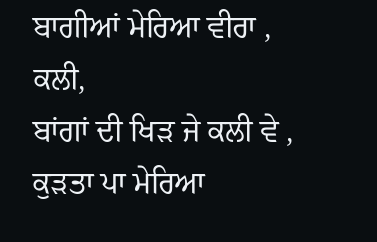ਬਾਗੀਆਂ ਮੇਰਿਆ ਵੀਰਾ , ਕਲੀ,
ਬਾਂਗਾਂ ਦੀ ਖਿੜ ਜੇ ਕਲੀ ਵੇ ,
ਕੁੜਤਾ ਪਾ ਮੇਰਿਆ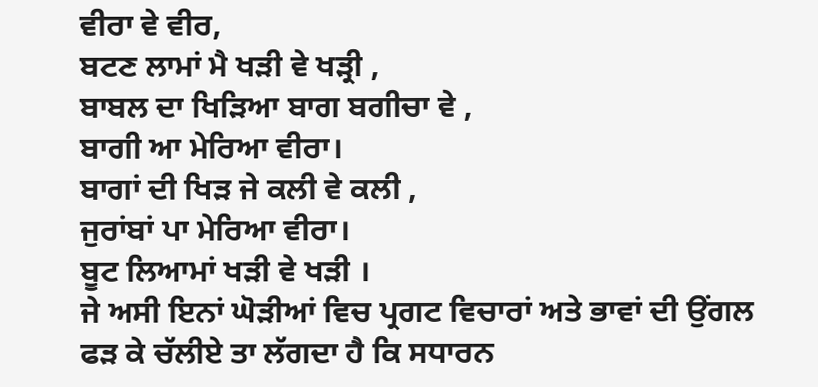ਵੀਰਾ ਵੇ ਵੀਰ,
ਬਟਣ ਲਾਮਾਂ ਮੈ ਖੜੀ ਵੇ ਖੜ੍ਰੀ ,
ਬਾਬਲ ਦਾ ਖਿੜਿਆ ਬਾਗ ਬਗੀਚਾ ਵੇ ,
ਬਾਗੀ ਆ ਮੇਰਿਆ ਵੀਰਾ।
ਬਾਗਾਂ ਦੀ ਖਿੜ ਜੇ ਕਲੀ ਵੇ ਕਲੀ ,
ਜੁਰਾਂਬਾਂ ਪਾ ਮੇਰਿਆ ਵੀਰਾ।
ਬੂਟ ਲਿਆਮਾਂ ਖੜੀ ਵੇ ਖੜੀ ।
ਜੇ ਅਸੀ ਇਨਾਂ ਘੋੜੀਆਂ ਵਿਚ ਪ੍ਰਗਟ ਵਿਚਾਰਾਂ ਅਤੇ ਭਾਵਾਂ ਦੀ ਉਂਗਲ ਫੜ ਕੇ ਚੱਲੀਏ ਤਾ ਲੱਗਦਾ ਹੈ ਕਿ ਸਧਾਰਨ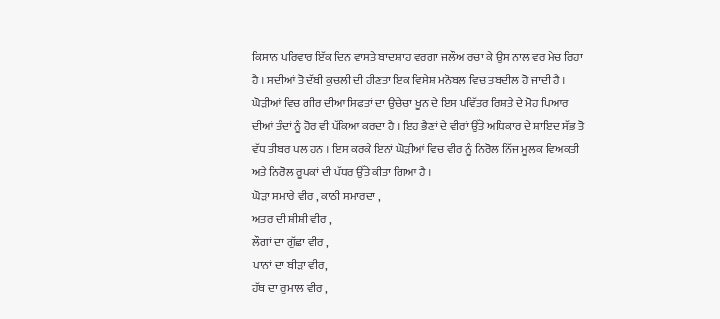ਕਿਸਾਨ ਪਰਿਵਾਰ ਇੱਕ ਦਿਨ ਵਾਸਤੇ ਬਾਦਸ਼ਾਹ ਵਰਗਾ ਜਲੌਅ ਰਚਾ ਕੇ ਉਸ ਨਾਲ ਵਰ ਮੇਚ ਰਿਹਾ ਹੈ । ਸਦੀਆਂ ਤੋ ਦੱਬੀ ਕੁਚਲੀ ਦੀ ਹੀਣਤਾ ਇਕ ਵਿਸੇਸ਼ ਮਨੋਬਲ ਵਿਚ ਤਬਦੀਲ ਹੋ ਜਾਦੀ ਹੈ ।
ਘੋੜੀਆਂ ਵਿਚ ਗੀਰ ਦੀਆ ਸਿਫਤਾਂ ਦਾ ਉਚੇਚਾ ਖੂਨ ਦੇ ਇਸ ਪਵਿੱਤਰ ਰਿਸ਼ਤੇ ਦੇ ਮੋਹ ਪਿਆਰ ਦੀਆਂ ਤੰਦਾਂ ਨੂੰ ਹੋਰ ਵੀ ਪੱਕਿਆ ਕਰਦਾ ਹੈ । ਇਹ ਭੈਣਾਂ ਦੇ ਵੀਰਾਂ ਉੱਤੇ ਅਧਿਕਾਰ ਦੇ ਸ਼ਾਇਦ ਸੱਭ ਤੋ ਵੱਧ ਤੀਬਰ ਪਲ ਹਨ । ਇਸ ਕਰਕੇ ਇਨਾਂ ਘੋੜੀਆਂ ਵਿਚ ਵੀਰ ਨੂੰ ਨਿਰੋਲ ਨਿੱਜ ਮੂਲਕ ਵਿਅਕਤੀ ਅਤੇ ਨਿਰੋਲ ਰੂਪਕਾਂ ਦੀ ਪੱਧਰ ਉੱਤੇ ਕੀਤਾ ਗਿਆ ਹੈ ।
ਘੋੜਾ ਸਮਾਰੇ ਵੀਰ , ਕਾਠੀ ਸਮਾਰਦਾ ,
ਅਤਰ ਦੀ ਸ਼ੀਸ਼ੀ ਵੀਰ ,
ਲੌਗਾਂ ਦਾ ਗੁੱਛਾ ਵੀਰ ,
ਪਾਨਾਂ ਦਾ ਬੀੜਾ ਵੀਰ,
ਹੱਥ ਦਾ ਰੁਮਾਲ ਵੀਰ ,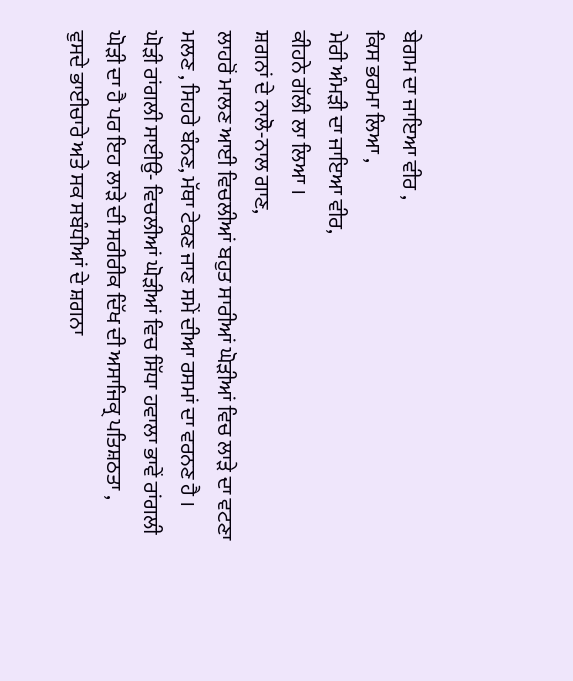ਬੇਗਮ ਦਾ ਜਾਇਆ ਵੀਰ ,
ਕਿਸ ਭਰਮਾ ਲਿਆ ,
ਮੇਰੀ ਅੰਮੜੀ ਦਾ ਜਾਇਆ ਵੀਰ,
ਕੀਹਨੇ ਗੱਲੀ ਲਾ ਲਿਆ ।
ਸ਼ਗਨਾਂ ਦੇ ਨਾਲੋ-ਨਾਲ ਗਾਣ,
ਲਾਹਰੋਂ ਮਾਲਣ ਆਈ ਵਿਚਲੀਆਂ ਬਹੁਤ ਸਾਰੀਆਂ ਘੋੜੀਆਂ ਵਿਚ ਲਾੜੇ ਦਾ ਵਟਣਾ ਮਲਣ , ਸਿਹਰੇ ਬੰਨਣ, ਮੱਥਾ ਟੇਕਣ ਜਾਣ ਸਮੇਂ ਦੀਆ ਰਸਮਾਂ ਦਾ ਵਰਨਣ ਹੈ ।
ਘੋੜੀ ਰਾਂਗਲੀ ਸਾਈਉ- ਵਿਚਲੀਆਂ ਘੋੜੀਆਂ ਵਿਚ ਸਿੱਧਾ ਹਵਾਲਾ ਭਾਵੇਂ ਰਾਂਗਲੀ ਘੋੜੀ ਦਾ ਹੈ ਪਰ ਇਹ ਲਾੜੇ ਦੀ ਸਰੀਰੀਕ ਦਿੱਖ ਦੀ ਅਸਾਜਿਕ੍ਰ ਪਤਿਸ਼ਠਤਾ , ਵੁਸਦੇ ਭਾਈਚਾਰੇ ਅਤੇ ਸਕ ਸਬੰਧੀਆਂ ਦੇ ਸ਼ਗਨਾ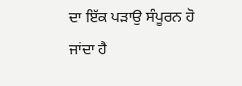ਦਾ ਇੱਕ ਪੜਾਉ ਸੰਪੂਰਨ ਹੋ ਜਾਂਦਾ ਹੈ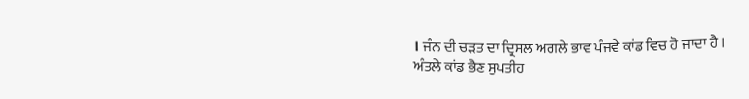। ਜੰਨ ਦੀ ਚੜਤ ਦਾ ਦ੍ਰਿਸਲ ਅਗਲੇ ਭਾਵ ਪੰਜਵੇ ਕਾਂਡ ਵਿਚ ਹੋ ਜਾਦਾ ਹੈ ।
ਅੰਤਲੇ ਕਾਂਡ ਭੈਣ ਸੁਪਤੀਹ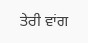ਤੇਰੀ ਵਾਂਗ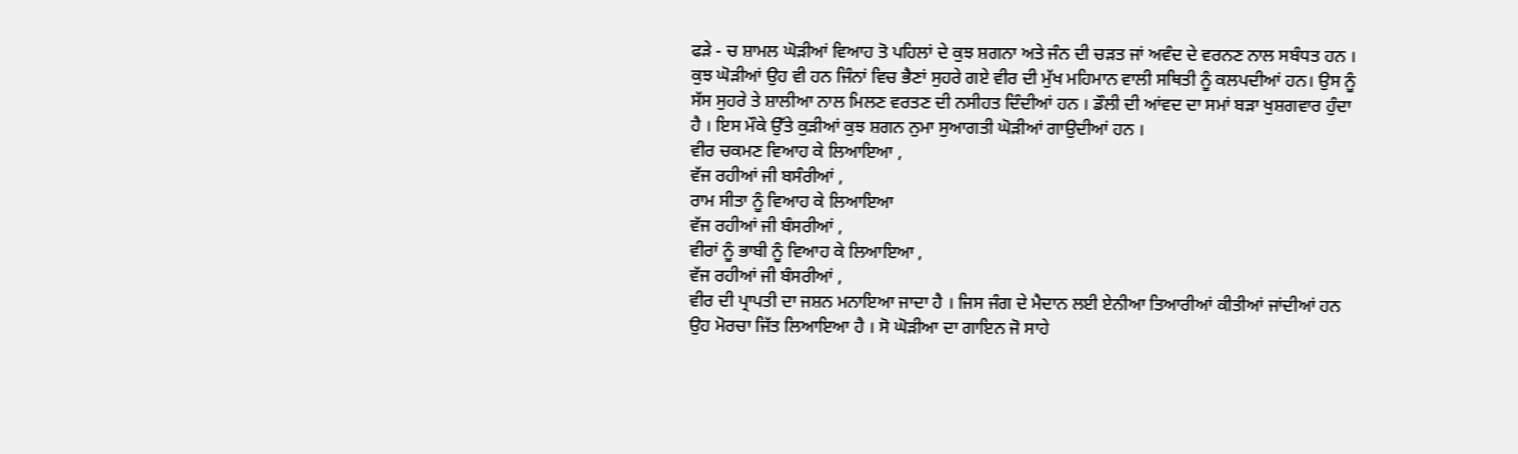ਫੜੇ - ਚ ਸ਼ਾਮਲ ਘੋੜੀਆਂ ਵਿਆਹ ਤੋ ਪਹਿਲਾਂ ਦੇ ਕੁਝ ਸ਼ਗਨਾ ਅਤੇ ਜੰਨ ਦੀ ਚੜਤ ਜਾਂ ਅਵੰਦ ਦੇ ਵਰਨਣ ਨਾਲ ਸਬੰਧਤ ਹਨ । ਕੁਝ ਘੋੜੀਆਂ ਉਹ ਵੀ ਹਨ ਜਿੰਨਾਂ ਵਿਚ ਭੈਣਾਂ ਸੁਹਰੇ ਗਏ ਵੀਰ ਦੀ ਮੁੱਖ ਮਹਿਮਾਨ ਵਾਲੀ ਸਥਿਤੀ ਨੂੰ ਕਲਪਦੀਆਂ ਹਨ। ਉਸ ਨੂੰ ਸੱਸ ਸੁਹਰੇ ਤੇ ਸ਼ਾਲੀਆ ਨਾਲ ਮਿਲਣ ਵਰਤਣ ਦੀ ਨਸੀਹਤ ਦਿੰਦੀਆਂ ਹਨ । ਡੌਲੀ ਦੀ ਆਂਵਦ ਦਾ ਸਮਾਂ ਬੜਾ ਖੁਸ਼ਗਵਾਰ ਹੁੰਦਾ ਹੈ । ਇਸ ਮੌਕੇ ਉੱਤੇ ਕੁੜੀਆਂ ਕੁਝ ਸ਼ਗਨ ਨੁਮਾ ਸੁਆਗਤੀ ਘੋੜੀਆਂ ਗਾਉਦੀਆਂ ਹਨ ।
ਵੀਰ ਚਕਮਣ ਵਿਆਹ ਕੇ ਲਿਆਇਆ ,
ਵੱਜ ਰਹੀਆਂ ਜੀ ਬਸੰਰੀਆਂ ,
ਰਾਮ ਸੀਤਾ ਨੂੰ ਵਿਆਹ ਕੇ ਲਿਆਇਆ
ਵੱਜ ਰਹੀਆਂ ਜੀ ਬੰਸਰੀਆਂ ,
ਵੀਰਾਂ ਨੂੰ ਭਾਬੀ ਨੂੰ ਵਿਆਹ ਕੇ ਲਿਆਇਆ ,
ਵੱਜ ਰਹੀਆਂ ਜੀ ਬੰਸਰੀਆਂ ,
ਵੀਰ ਦੀ ਪ੍ਰਾਪਤੀ ਦਾ ਜਸ਼ਨ ਮਨਾਇਆ ਜਾਦਾ ਹੈ । ਜਿਸ ਜੰਗ ਦੇ ਮੈਦਾਨ ਲਈ ਏਨੀਆ ਤਿਆਰੀਆਂ ਕੀਤੀਆਂ ਜਾਂਦੀਆਂ ਹਨ ਉਹ ਮੋਰਚਾ ਜਿੱਤ ਲਿਆਇਆ ਹੈ । ਸੋ ਘੋੜੀਆ ਦਾ ਗਾਇਨ ਜੋ ਸਾਹੇ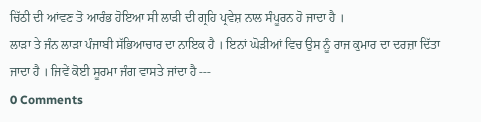ਚਿੱਠੀ ਦੀ ਆਂਵਣ ਤੋ ਆਰੰਭ ਹੋਇਆ ਸੀ ਲਾੜੀ ਦੀ ਗ੍ਰਹਿ ਪ੍ਰਵੇਸ਼ ਨਾਲ ਸੰਪੂਰਨ ਹੋ ਜਾਦਾ ਹੈ ।
ਲਾੜਾ ਤੇ ਜੰਨ ਲਾੜਾ ਪੰਜਾਬੀ ਸੱਭਿਆਚਾਰ ਦਾ ਨਾਇਕ ਹੈ । ਇਨਾਂ ਘੋੜੀਆਂ ਵਿਚ ਉਸ ਨੂੰ ਰਾਜ ਕੁਮਾਰ ਦਾ ਦਰਜ਼ਾ ਦਿੱਤਾ ਜਾਦਾ ਹੈ । ਜਿਵੇਂ ਕੋਈ ਸੂਰਮਾ ਜੰਗ ਵਾਸਤੇ ਜਾਂਦਾ ਹੈ ---
0 Comments